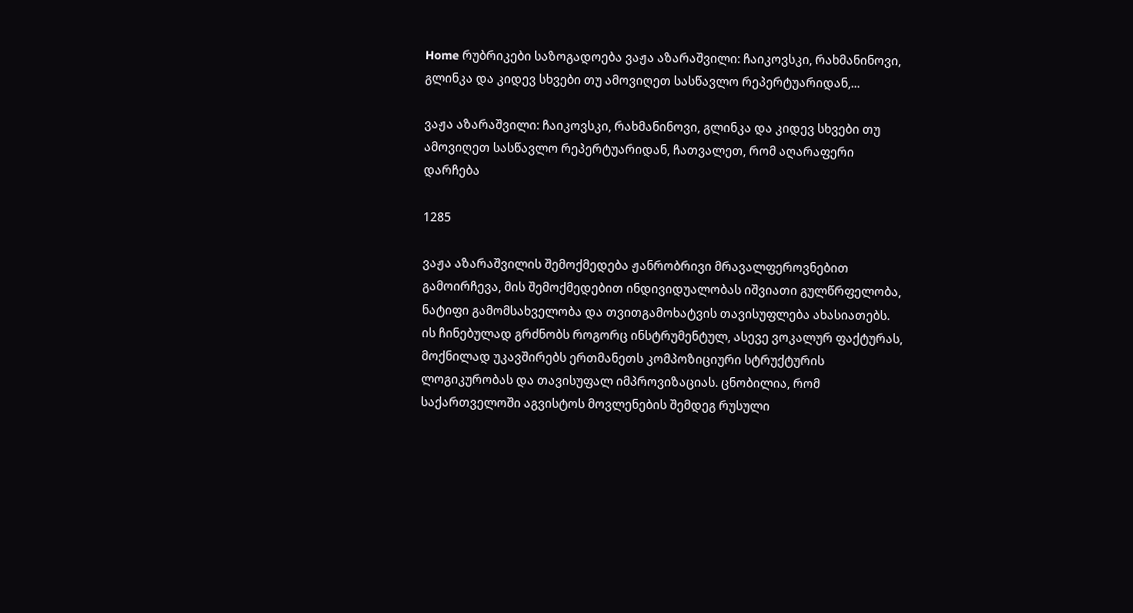Home რუბრიკები საზოგადოება ვაჟა აზარაშვილი: ჩაიკოვსკი, რახმანინოვი, გლინკა და კიდევ სხვები თუ ამოვიღეთ სასწავლო რეპერტუარიდან,...

ვაჟა აზარაშვილი: ჩაიკოვსკი, რახმანინოვი, გლინკა და კიდევ სხვები თუ ამოვიღეთ სასწავლო რეპერტუარიდან, ჩათვალეთ, რომ აღარაფერი დარჩება

1285

ვაჟა აზარაშვილის შემოქმედება ჟანრობრივი მრავალფეროვნებით გამოირჩევა, მის შემოქმედებით ინდივიდუალობას იშვიათი გულწრფელობა, ნატიფი გამომსახველობა და თვითგამოხატვის თავისუფლება ახასიათებს. ის ჩინებულად გრძნობს როგორც ინსტრუმენტულ, ასევე ვოკალურ ფაქტურას, მოქნილად უკავშირებს ერთმანეთს კომპოზიციური სტრუქტურის ლოგიკურობას და თავისუფალ იმპროვიზაციას. ცნობილია, რომ საქართველოში აგვისტოს მოვლენების შემდეგ რუსული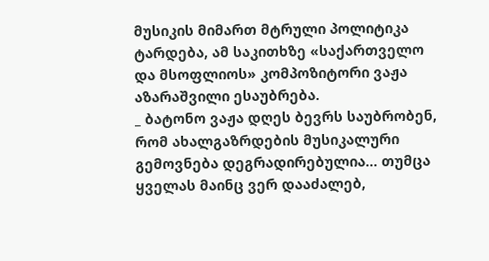მუსიკის მიმართ მტრული პოლიტიკა ტარდება, ამ საკითხზე «საქართველო და მსოფლიოს» კომპოზიტორი ვაჟა აზარაშვილი ესაუბრება.
_ ბატონო ვაჟა დღეს ბევრს საუბრობენ, რომ ახალგაზრდების მუსიკალური გემოვნება დეგრადირებულია… თუმცა ყველას მაინც ვერ დააძალებ,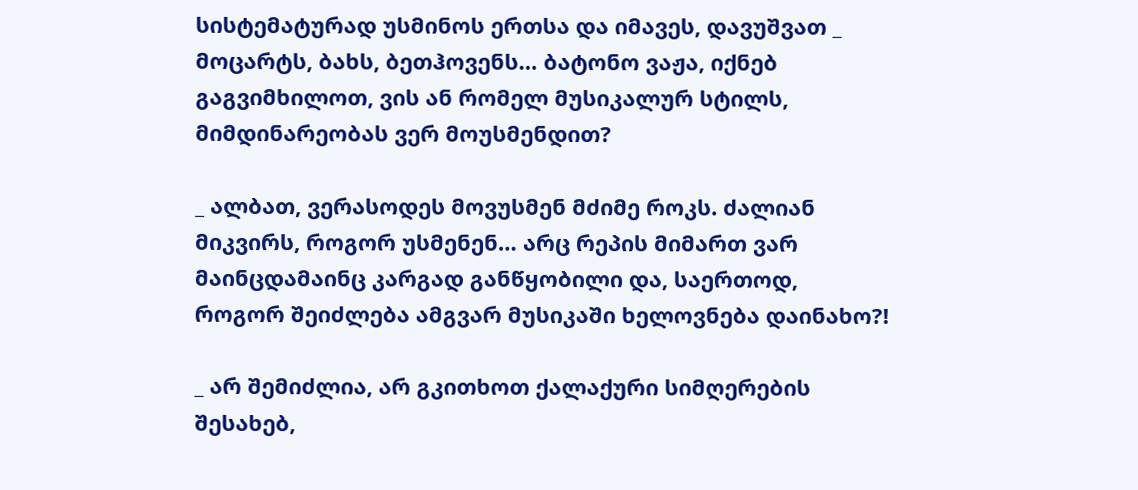სისტემატურად უსმინოს ერთსა და იმავეს, დავუშვათ _ მოცარტს, ბახს, ბეთჰოვენს… ბატონო ვაჟა, იქნებ გაგვიმხილოთ, ვის ან რომელ მუსიკალურ სტილს, მიმდინარეობას ვერ მოუსმენდით?

_ ალბათ, ვერასოდეს მოვუსმენ მძიმე როკს. ძალიან მიკვირს, როგორ უსმენენ… არც რეპის მიმართ ვარ მაინცდამაინც კარგად განწყობილი და, საერთოდ, როგორ შეიძლება ამგვარ მუსიკაში ხელოვნება დაინახო?!

_ არ შემიძლია, არ გკითხოთ ქალაქური სიმღერების შესახებ,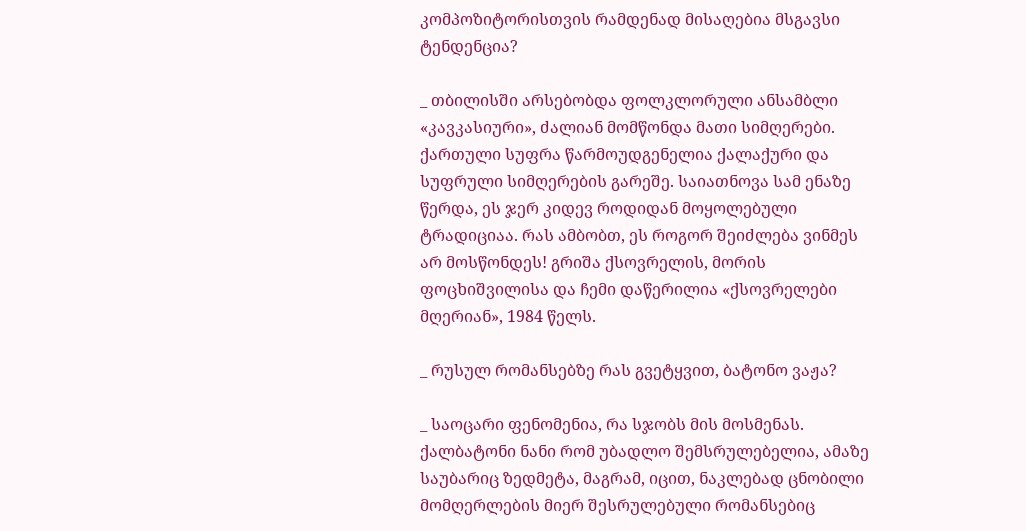კომპოზიტორისთვის რამდენად მისაღებია მსგავსი ტენდენცია?

_ თბილისში არსებობდა ფოლკლორული ანსამბლი «კავკასიური», ძალიან მომწონდა მათი სიმღერები. ქართული სუფრა წარმოუდგენელია ქალაქური და სუფრული სიმღერების გარეშე. საიათნოვა სამ ენაზე წერდა, ეს ჯერ კიდევ როდიდან მოყოლებული ტრადიციაა. რას ამბობთ, ეს როგორ შეიძლება ვინმეს არ მოსწონდეს! გრიშა ქსოვრელის, მორის ფოცხიშვილისა და ჩემი დაწერილია «ქსოვრელები მღერიან», 1984 წელს.

_ რუსულ რომანსებზე რას გვეტყვით, ბატონო ვაჟა?

_ საოცარი ფენომენია, რა სჯობს მის მოსმენას. ქალბატონი ნანი რომ უბადლო შემსრულებელია, ამაზე საუბარიც ზედმეტა, მაგრამ, იცით, ნაკლებად ცნობილი მომღერლების მიერ შესრულებული რომანსებიც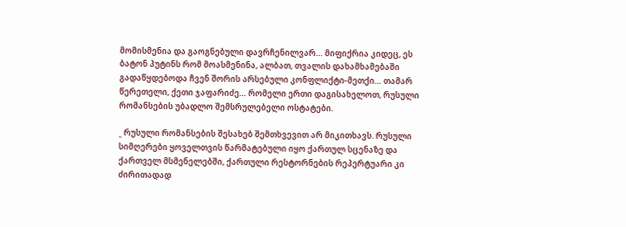მომისმენია და გაოგნებული დავრჩენილვარ… მიფიქრია კიდეც, ეს ბატონ პუტინს რომ მოასმენინა, ალბათ, თვალის დახამხამებაში გადაწყდებოდა ჩვენ შორის არსებული კონფლიქტი-მეთქი… თამარ წერეთელი, ქეთი ჯაფარიძე… რომელი ერთი დაგისახელოთ, რუსული რომანსების უბადლო შემსრულებელი ოსტატები.

_ რუსული რომანსების შესახებ შემთხვევით არ მიკითხავს. რუსული სიმღერები ყოველთვის წარმატებული იყო ქართულ სცენაზე და ქართველ მსმენელებში, ქართული რესტორნების რეპერტუარი კი ძირითადად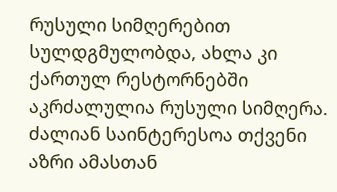რუსული სიმღერებით სულდგმულობდა, ახლა კი ქართულ რესტორნებში აკრძალულია რუსული სიმღერა. ძალიან საინტერესოა თქვენი აზრი ამასთან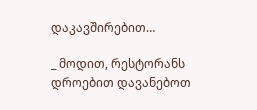დაკავშირებით…

_ მოდით, რესტორანს დროებით დავანებოთ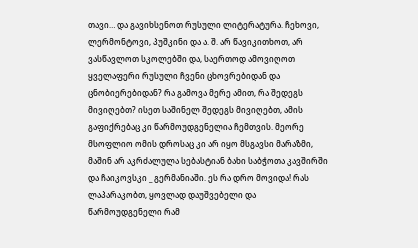თავი… და გავიხსენოთ რუსული ლიტერატურა. ჩეხოვი, ლერმონტოვი, პუშკინი და ა. შ. არ წავიკითხოთ, არ ვასწავლოთ სკოლებში და, საერთოდ ამოვიღოთ ყველაფერი რუსული ჩვენი ცხოვრებიდან და ცნობიერებიდან? რა გამოვა მერე ამით, რა შედეგს მივიღებთ? ისეთ საშინელ შედეგს მივიღებთ, ამის გაფიქრებაც კი წარმოუდგენელია ჩემთვის. მეორე მსოფლიო ომის დროსაც კი არ იყო მსგავსი მარაზმი,  მაშინ არ აკრძალულა სებასტიან ბახი საბჭოთა კავშირში და ჩაიკოვსკი _ გერმანიაში. ეს რა დრო მოვიდა! რას ლაპარაკობთ, ყოვლად დაუშვებელი და წარმოუდგენელი რამ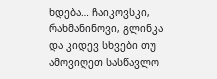ხდება… ჩაიკოვსკი, რახმანინოვი, გლინკა და კიდევ სხვები თუ ამოვიღეთ სასწავლო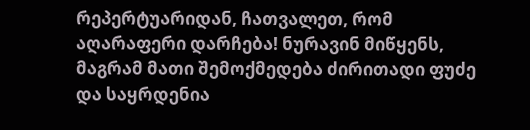რეპერტუარიდან, ჩათვალეთ, რომ აღარაფერი დარჩება! ნურავინ მიწყენს, მაგრამ მათი შემოქმედება ძირითადი ფუძე და საყრდენია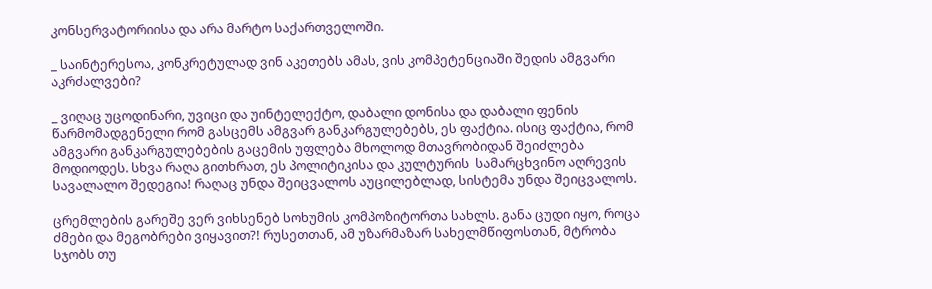კონსერვატორიისა და არა მარტო საქართველოში.

_ საინტერესოა, კონკრეტულად ვინ აკეთებს ამას, ვის კომპეტენციაში შედის ამგვარი აკრძალვები?

_ ვიღაც უცოდინარი, უვიცი და უინტელექტო, დაბალი დონისა და დაბალი ფენის წარმომადგენელი რომ გასცემს ამგვარ განკარგულებებს, ეს ფაქტია. ისიც ფაქტია, რომ ამგვარი განკარგულებების გაცემის უფლება მხოლოდ მთავრობიდან შეიძლება მოდიოდეს. სხვა რაღა გითხრათ, ეს პოლიტიკისა და კულტურის  სამარცხვინო აღრევის სავალალო შედეგია! რაღაც უნდა შეიცვალოს აუცილებლად, სისტემა უნდა შეიცვალოს.

ცრემლების გარეშე ვერ ვიხსენებ სოხუმის კომპოზიტორთა სახლს. განა ცუდი იყო, როცა ძმები და მეგობრები ვიყავით?! რუსეთთან, ამ უზარმაზარ სახელმწიფოსთან, მტრობა სჯობს თუ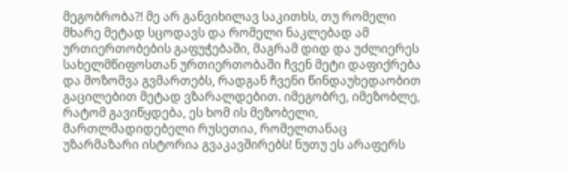მეგობრობა?! მე არ განვიხილავ საკითხს, თუ რომელი მხარე მეტად სცოდავს და რომელი ნაკლებად ამ ურთიერთობების გაფუჭებაში, მაგრამ დიდ და უძლიერეს სახელმწიფოსთან ურთიერთობაში ჩვენ მეტი დაფიქრება და მოზომვა გვმართებს, რადგან ჩვენი წინდაუხედაობით  გაცილებით მეტად ვზარალდებით. იმეგობრე, იმეზობლე, რატომ გავიწყდება, ეს ხომ ის მეზობელი, მართლმადიდებელი რუსეთია, რომელთანაც უზარმაზარი ისტორია გვაკავშირებს! ნუთუ ეს არაფერს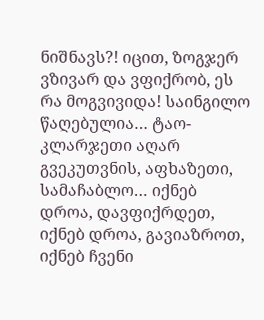ნიშნავს?! იცით, ზოგჯერ ვზივარ და ვფიქრობ, ეს რა მოგვივიდა! საინგილო წაღებულია… ტაო-კლარჯეთი აღარ გვეკუთვნის, აფხაზეთი, სამაჩაბლო… იქნებ დროა, დავფიქრდეთ, იქნებ დროა, გავიაზროთ, იქნებ ჩვენი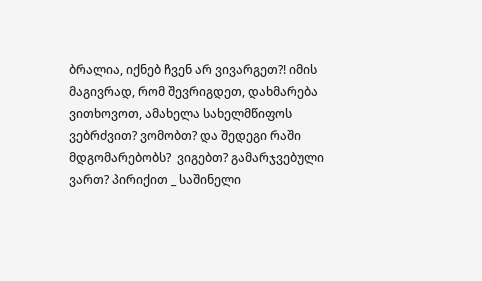ბრალია, იქნებ ჩვენ არ ვივარგეთ?! იმის მაგივრად, რომ შევრიგდეთ, დახმარება ვითხოვოთ, ამახელა სახელმწიფოს ვებრძვით? ვომობთ? და შედეგი რაში მდგომარებობს?  ვიგებთ? გამარჯვებული ვართ? პირიქით _ საშინელი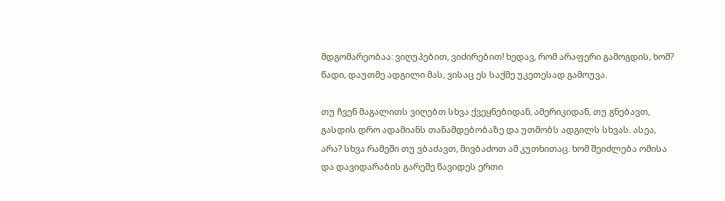მდგომარეობაა: ვიღუპებით, ვიძირებით! ხედავ, რომ არაფერი გამოგდის, ხომ? წადი, დაუთმე ადგილი მას, ვისაც ეს საქმე უკეთესად გამოუვა.

თუ ჩვენ მაგალითს ვიღებთ სხვა ქვეყნებიდან, ამერიკიდან, თუ გნებავთ, გასდის დრო ადამიანს თანამდებობაზე და უთმობს ადგილს სხვას. ასეა, არა? სხვა რამეში თუ ვბაძავთ, მივბაძოთ ამ კუთხითაც. ხომ შეიძლება ომისა და დავიდარაბის გარეშე წავიდეს ერთი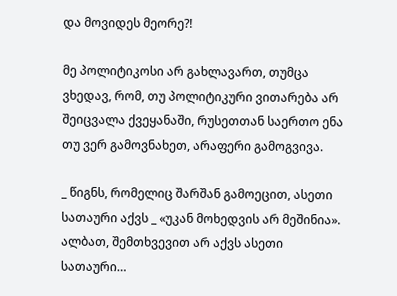და მოვიდეს მეორე?!

მე პოლიტიკოსი არ გახლავართ, თუმცა ვხედავ, რომ, თუ პოლიტიკური ვითარება არ შეიცვალა ქვეყანაში, რუსეთთან საერთო ენა თუ ვერ გამოვნახეთ, არაფერი გამოგვივა.

_ წიგნს, რომელიც შარშან გამოეცით, ასეთი სათაური აქვს _ «უკან მოხედვის არ მეშინია». ალბათ, შემთხვევით არ აქვს ასეთი სათაური…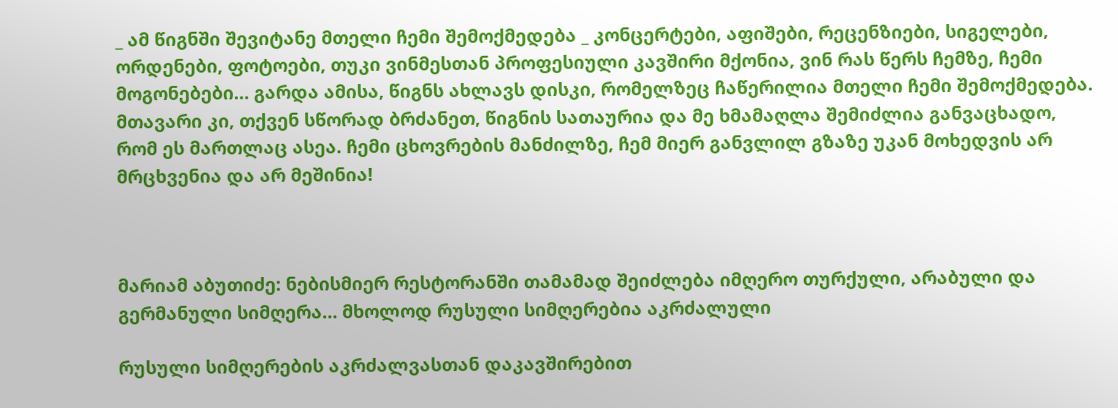_ ამ წიგნში შევიტანე მთელი ჩემი შემოქმედება _ კონცერტები, აფიშები, რეცენზიები, სიგელები, ორდენები, ფოტოები, თუკი ვინმესთან პროფესიული კავშირი მქონია, ვინ რას წერს ჩემზე, ჩემი მოგონებები… გარდა ამისა, წიგნს ახლავს დისკი, რომელზეც ჩაწერილია მთელი ჩემი შემოქმედება. მთავარი კი, თქვენ სწორად ბრძანეთ, წიგნის სათაურია და მე ხმამაღლა შემიძლია განვაცხადო, რომ ეს მართლაც ასეა. ჩემი ცხოვრების მანძილზე, ჩემ მიერ განვლილ გზაზე უკან მოხედვის არ მრცხვენია და არ მეშინია!



მარიამ აბუთიძე: ნებისმიერ რესტორანში თამამად შეიძლება იმღერო თურქული, არაბული და გერმანული სიმღერა… მხოლოდ რუსული სიმღერებია აკრძალული

რუსული სიმღერების აკრძალვასთან დაკავშირებით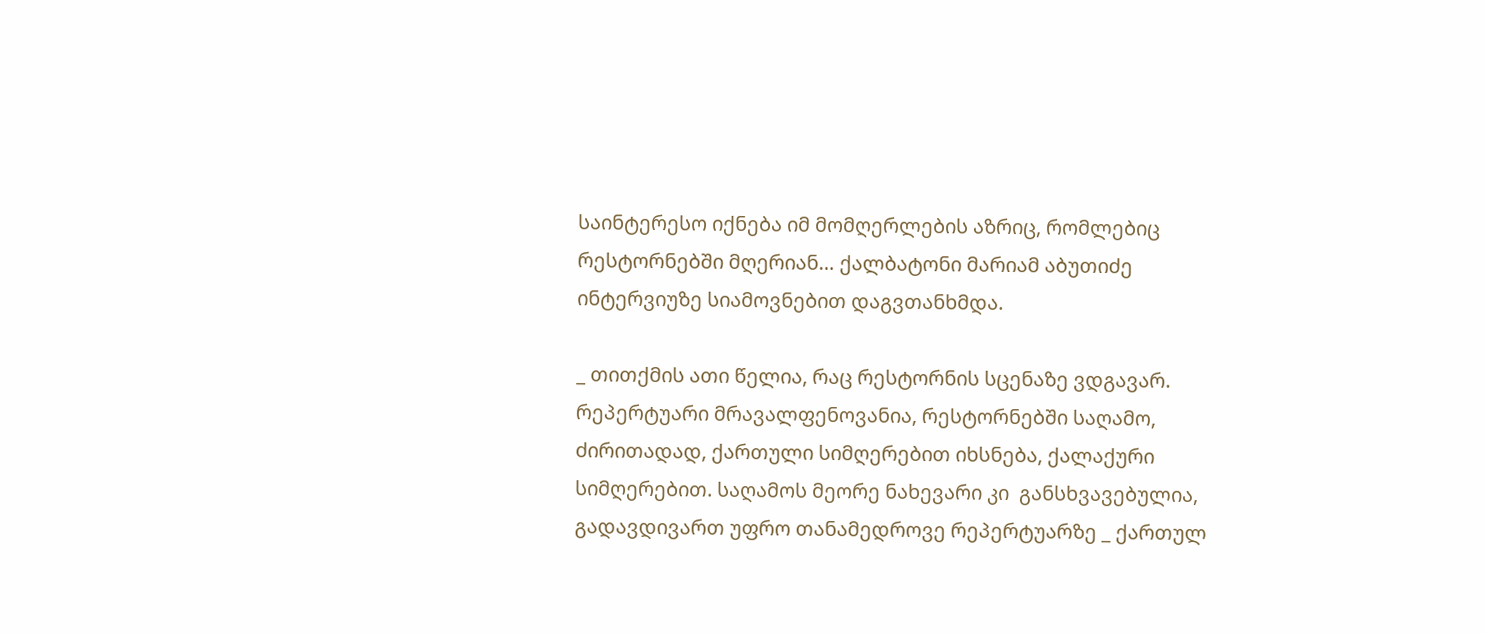საინტერესო იქნება იმ მომღერლების აზრიც, რომლებიც რესტორნებში მღერიან… ქალბატონი მარიამ აბუთიძე ინტერვიუზე სიამოვნებით დაგვთანხმდა.

_ თითქმის ათი წელია, რაც რესტორნის სცენაზე ვდგავარ. რეპერტუარი მრავალფენოვანია, რესტორნებში საღამო, ძირითადად, ქართული სიმღერებით იხსნება, ქალაქური სიმღერებით. საღამოს მეორე ნახევარი კი  განსხვავებულია, გადავდივართ უფრო თანამედროვე რეპერტუარზე _ ქართულ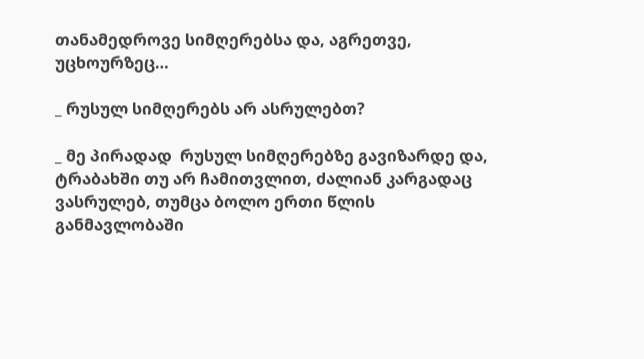თანამედროვე სიმღერებსა და, აგრეთვე, უცხოურზეც…

_ რუსულ სიმღერებს არ ასრულებთ?

_ მე პირადად  რუსულ სიმღერებზე გავიზარდე და, ტრაბახში თუ არ ჩამითვლით, ძალიან კარგადაც ვასრულებ, თუმცა ბოლო ერთი წლის განმავლობაში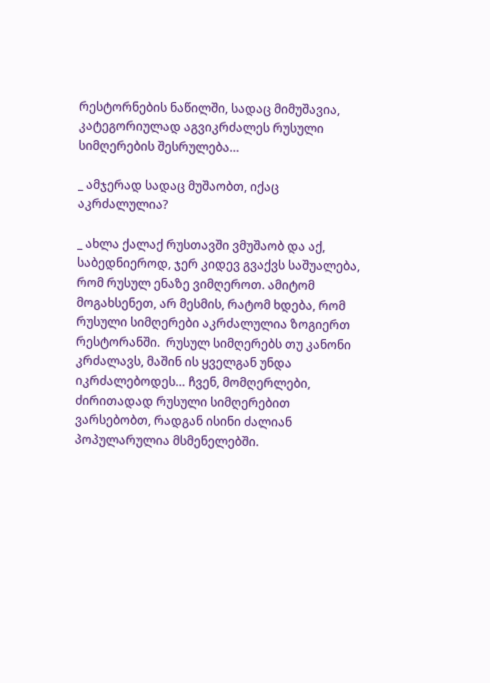რესტორნების ნაწილში, სადაც მიმუშავია, კატეგორიულად აგვიკრძალეს რუსული სიმღერების შესრულება…

_ ამჯერად სადაც მუშაობთ, იქაც აკრძალულია?

_ ახლა ქალაქ რუსთავში ვმუშაობ და აქ, საბედნიეროდ, ჯერ კიდევ გვაქვს საშუალება, რომ რუსულ ენაზე ვიმღეროთ. ამიტომ მოგახსენეთ, არ მესმის, რატომ ხდება, რომ რუსული სიმღერები აკრძალულია ზოგიერთ რესტორანში.  რუსულ სიმღერებს თუ კანონი კრძალავს, მაშინ ის ყველგან უნდა იკრძალებოდეს… ჩვენ, მომღერლები, ძირითადად რუსული სიმღერებით ვარსებობთ, რადგან ისინი ძალიან პოპულარულია მსმენელებში.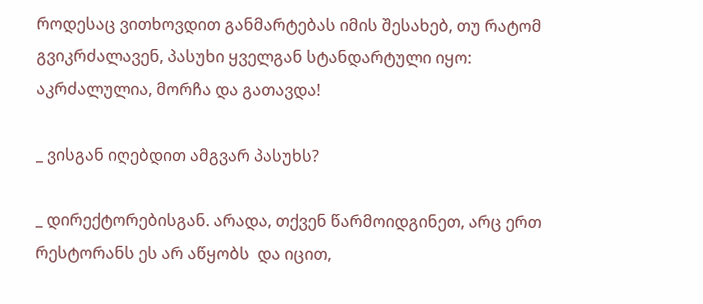როდესაც ვითხოვდით განმარტებას იმის შესახებ, თუ რატომ გვიკრძალავენ, პასუხი ყველგან სტანდარტული იყო: აკრძალულია, მორჩა და გათავდა!

_ ვისგან იღებდით ამგვარ პასუხს?

_ დირექტორებისგან. არადა, თქვენ წარმოიდგინეთ, არც ერთ რესტორანს ეს არ აწყობს  და იცით,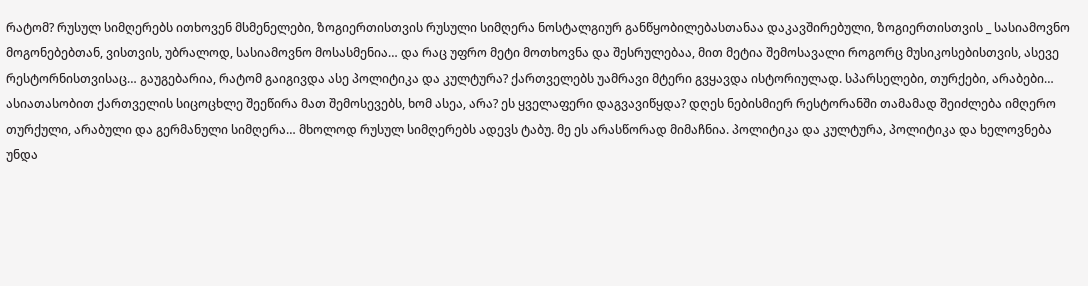რატომ? რუსულ სიმღერებს ითხოვენ მსმენელები, ზოგიერთისთვის რუსული სიმღერა ნოსტალგიურ განწყობილებასთანაა დაკავშირებული, ზოგიერთისთვის _ სასიამოვნო მოგონებებთან, ვისთვის, უბრალოდ, სასიამოვნო მოსასმენია… და რაც უფრო მეტი მოთხოვნა და შესრულებაა, მით მეტია შემოსავალი როგორც მუსიკოსებისთვის, ასევე რესტორნისთვისაც… გაუგებარია, რატომ გაიგივდა ასე პოლიტიკა და კულტურა? ქართველებს უამრავი მტერი გვყავდა ისტორიულად. სპარსელები, თურქები, არაბები… ასიათასობით ქართველის სიცოცხლე შეეწირა მათ შემოსევებს, ხომ ასეა, არა? ეს ყველაფერი დაგვავიწყდა? დღეს ნებისმიერ რესტორანში თამამად შეიძლება იმღერო თურქული, არაბული და გერმანული სიმღერა… მხოლოდ რუსულ სიმღერებს ადევს ტაბუ. მე ეს არასწორად მიმაჩნია. პოლიტიკა და კულტურა, პოლიტიკა და ხელოვნება უნდა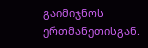გაიმიჯნოს ერთმანეთისგან.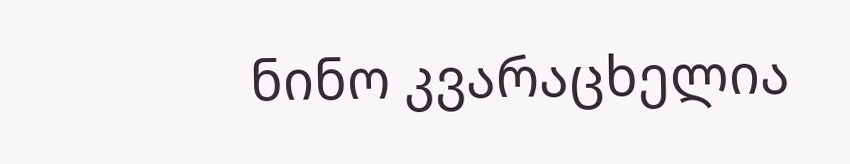ნინო კვარაცხელია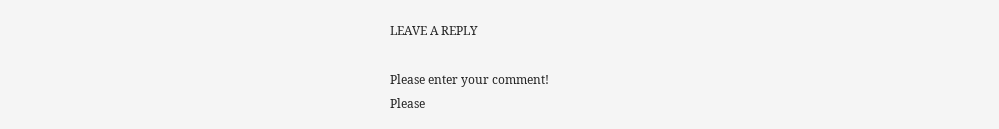LEAVE A REPLY

Please enter your comment!
Please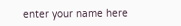enter your name here